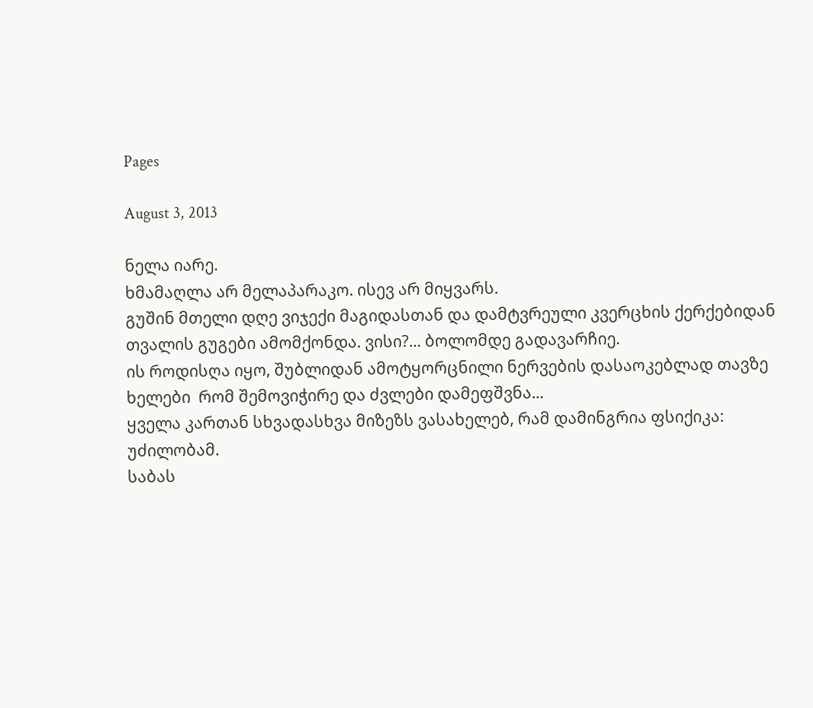Pages

August 3, 2013

ნელა იარე.
ხმამაღლა არ მელაპარაკო. ისევ არ მიყვარს.
გუშინ მთელი დღე ვიჯექი მაგიდასთან და დამტვრეული კვერცხის ქერქებიდან თვალის გუგები ამომქონდა. ვისი?... ბოლომდე გადავარჩიე.
ის როდისღა იყო, შუბლიდან ამოტყორცნილი ნერვების დასაოკებლად თავზე ხელები  რომ შემოვიჭირე და ძვლები დამეფშვნა...
ყველა კართან სხვადასხვა მიზეზს ვასახელებ, რამ დამინგრია ფსიქიკა:
უძილობამ.
საბას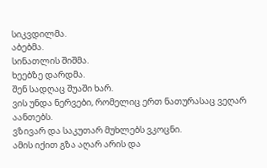სიკვდილმა.
აბებმა.
სინათლის შიშმა.
ხეებზე დარდმა.
შენ სადღაც შუაში ხარ.
ვის უნდა ნერვები, რომელიც ერთ ნათურასაც ვეღარ აანთებს.
ვზივარ და საკუთარ მუხლებს ვკოცნი.
ამის იქით გზა აღარ არის და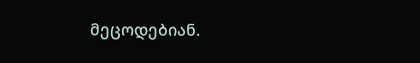მეცოდებიან.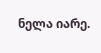ნელა იარე.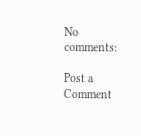No comments:

Post a Comment